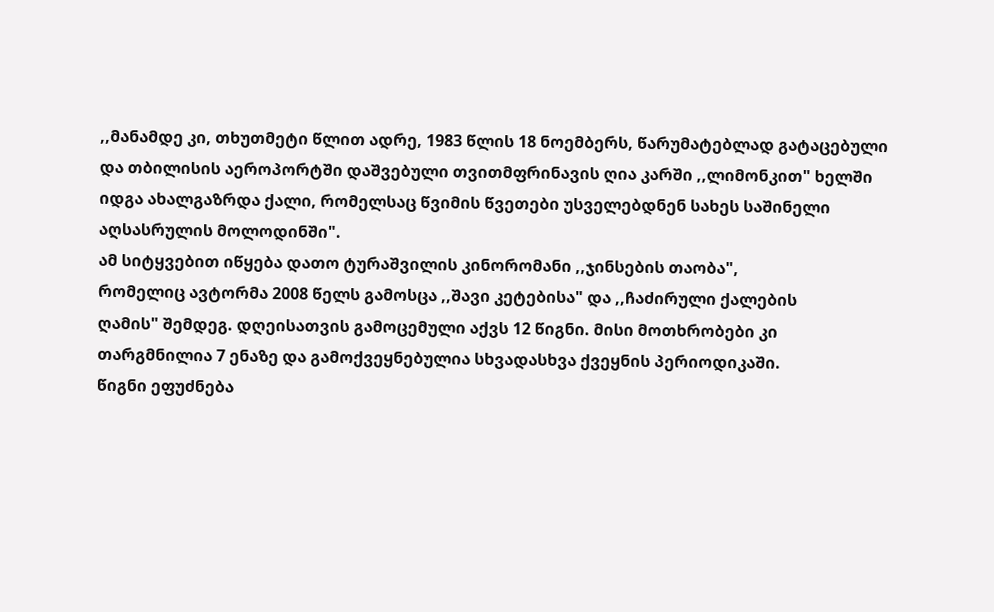,,მანამდე კი, თხუთმეტი წლით ადრე, 1983 წლის 18 ნოემბერს, წარუმატებლად გატაცებული და თბილისის აეროპორტში დაშვებული თვითმფრინავის ღია კარში ,,ლიმონკით" ხელში იდგა ახალგაზრდა ქალი, რომელსაც წვიმის წვეთები უსველებდნენ სახეს საშინელი აღსასრულის მოლოდინში".
ამ სიტყვებით იწყება დათო ტურაშვილის კინორომანი ,,ჯინსების თაობა",
რომელიც ავტორმა 2008 წელს გამოსცა ,,შავი კეტებისა" და ,,ჩაძირული ქალების
ღამის" შემდეგ. დღეისათვის გამოცემული აქვს 12 წიგნი. მისი მოთხრობები კი
თარგმნილია 7 ენაზე და გამოქვეყნებულია სხვადასხვა ქვეყნის პერიოდიკაში.
წიგნი ეფუძნება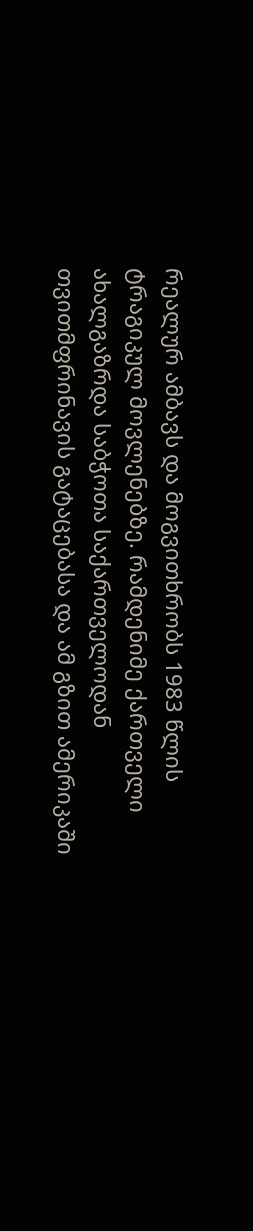რეალურ ამბავს და მოგვითხრობს 1983 წლის ტრაგიკულ მოვლენებზე. რამდენიმე ქართველი ახალგაზრდა საბჭოთა საქართველოდან თვითმფრინავის გატაცებასა და ამ გზით ამერიკაში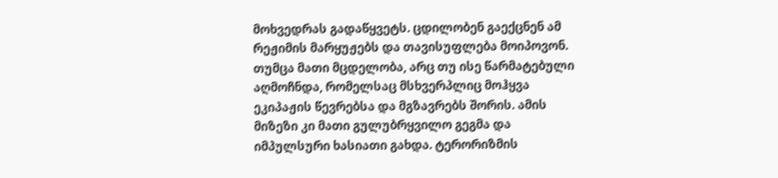მოხვედრას გადაწყვეტს. ცდილობენ გაექცნენ ამ რეჟიმის მარყუჟებს და თავისუფლება მოიპოვონ. თუმცა მათი მცდელობა, არც თუ ისე წარმატებული აღმოჩნდა, რომელსაც მსხვერპლიც მოჰყვა ეკიპაჟის წევრებსა და მგზავრებს შორის. ამის მიზეზი კი მათი გულუბრყვილო გეგმა და იმპულსური ხასიათი გახდა. ტერორიზმის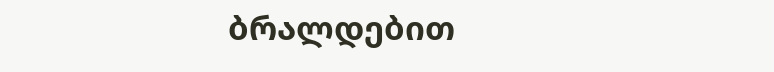ბრალდებით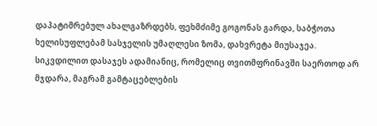დაპატიმრებულ ახალგაზრდებს, ფეხმძიმე გოგონას გარდა, საბჭოთა ხელისუფლებამ სასჯელის უმაღლესი ზომა, დახვრეტა მიუსაჯეა. სიკვდილით დასაჯეს ადამიანიც, რომელიც თვითმფრინავში საერთოდ არ მჯდარა, მაგრამ გამტაცებლების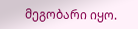მეგობარი იყო.